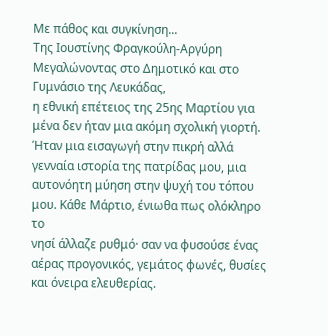Με πάθος και συγκίνηση...
Της Ιουστίνης Φραγκούλη-Αργύρη
Μεγαλώνοντας στο Δημοτικό και στο Γυμνάσιο της Λευκάδας,
η εθνική επέτειος της 25ης Μαρτίου για μένα δεν ήταν μια ακόμη σχολική γιορτή.
Ήταν μια εισαγωγή στην πικρή αλλά γενναία ιστορία της πατρίδας μου, μια
αυτονόητη μύηση στην ψυχή του τόπου μου. Κάθε Μάρτιο, ένιωθα πως ολόκληρο το
νησί άλλαζε ρυθμό· σαν να φυσούσε ένας αέρας προγονικός, γεμάτος φωνές, θυσίες
και όνειρα ελευθερίας.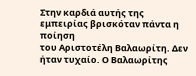Στην καρδιά αυτής της εμπειρίας βρισκόταν πάντα η ποίηση
του Αριστοτέλη Βαλαωρίτη. Δεν ήταν τυχαίο. Ο Βαλαωρίτης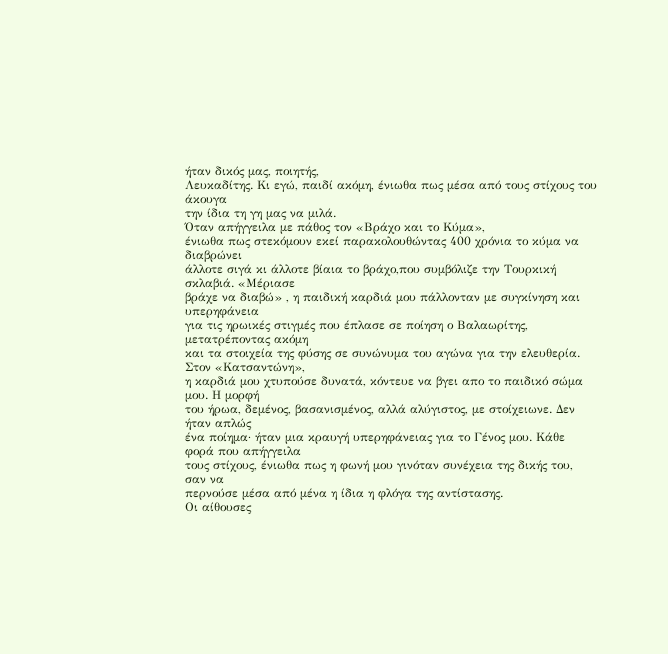ήταν δικός μας, ποιητής,
Λευκαδίτης. Κι εγώ, παιδί ακόμη, ένιωθα πως μέσα από τους στίχους του άκουγα
την ίδια τη γη μας να μιλά.
Όταν απήγγειλα με πάθος τον «Βράχο και το Κύμα»,
ένιωθα πως στεκόμουν εκεί παρακολουθώντας 400 χρόνια το κύμα να διαβρώνει
άλλοτε σιγά κι άλλοτε βίαια το βράχο,που συμβόλιζε την Τουρκική σκλαβιά. «Μέριασε
βράχε να διαβώ» , η παιδική καρδιά μου πάλλονταν με συγκίνηση και υπερηφάνεια
για τις ηρωικές στιγμές που έπλασε σε ποίηση ο Βαλαωρίτης, μετατρέποντας ακόμη
και τα στοιχεία της φύσης σε συνώνυμα του αγώνα για την ελευθερία.
Στον «Κατσαντώνη»,
η καρδιά μου χτυπούσε δυνατά, κόντευε να βγει απο το παιδικό σώμα μου. Η μορφή
του ήρωα, δεμένος, βασανισμένος, αλλά αλύγιστος, με στοίχειωνε. Δεν ήταν απλώς
ένα ποίημα· ήταν μια κραυγή υπερηφάνειας για το Γένος μου. Κάθε φορά που απήγγειλα
τους στίχους, ένιωθα πως η φωνή μου γινόταν συνέχεια της δικής του, σαν να
περνούσε μέσα από μένα η ίδια η φλόγα της αντίστασης.
Οι αίθουσες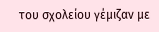του σχολείου γέμιζαν με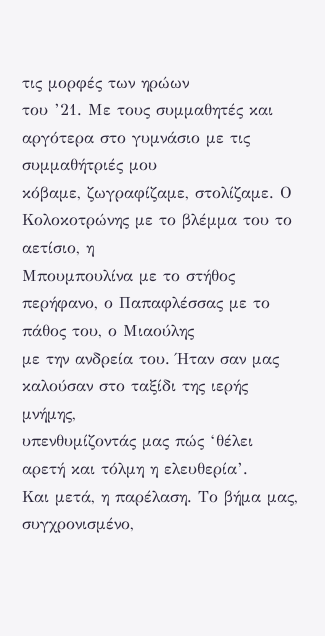τις μορφές των ηρώων
του ’21. Με τους συμμαθητές και αργότερα στο γυμνάσιο με τις συμμαθήτριές μου
κόβαμε, ζωγραφίζαμε, στολίζαμε. Ο Κολοκοτρώνης με το βλέμμα του το αετίσιο, η
Μπουμπουλίνα με το στήθος περήφανο, ο Παπαφλέσσας με το πάθος του, ο Μιαούλης
με την ανδρεία του. Ήταν σαν μας καλούσαν στο ταξίδι της ιερής μνήμης,
υπενθυμίζοντάς μας πώς ‘θέλει αρετή και τόλμη η ελευθερία’.
Και μετά, η παρέλαση. Το βήμα μας, συγχρονισμένο,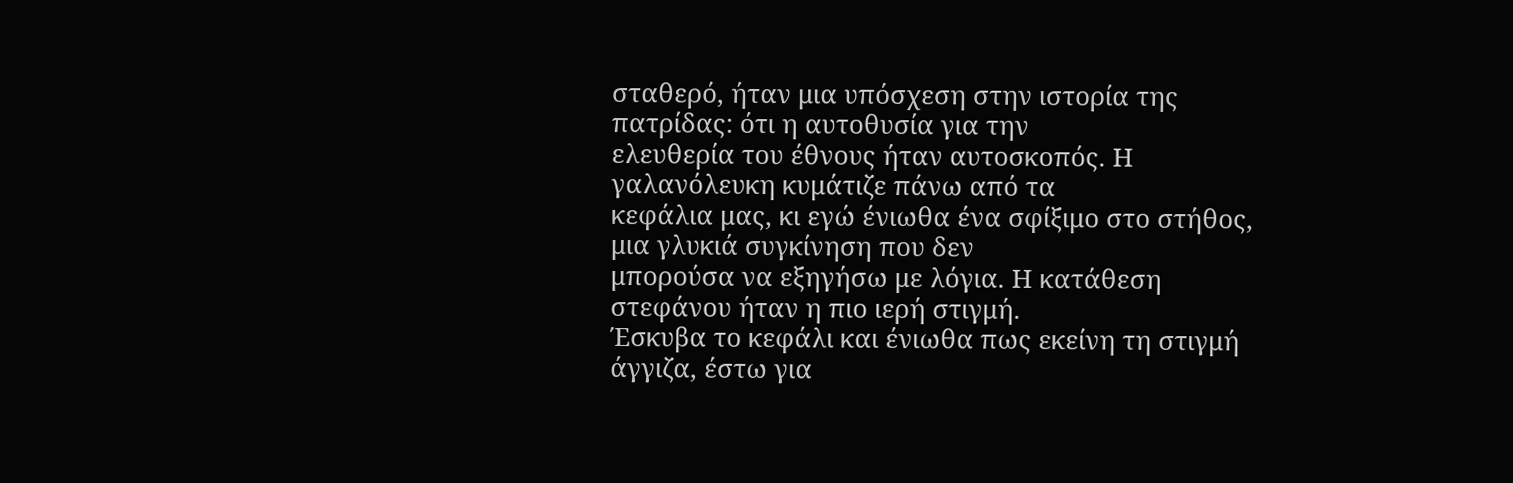σταθερό, ήταν μια υπόσχεση στην ιστορία της πατρίδας: ότι η αυτοθυσία για την
ελευθερία του έθνους ήταν αυτοσκοπός. Η γαλανόλευκη κυμάτιζε πάνω από τα
κεφάλια μας, κι εγώ ένιωθα ένα σφίξιμο στο στήθος, μια γλυκιά συγκίνηση που δεν
μπορούσα να εξηγήσω με λόγια. Η κατάθεση στεφάνου ήταν η πιο ιερή στιγμή.
Έσκυβα το κεφάλι και ένιωθα πως εκείνη τη στιγμή άγγιζα, έστω για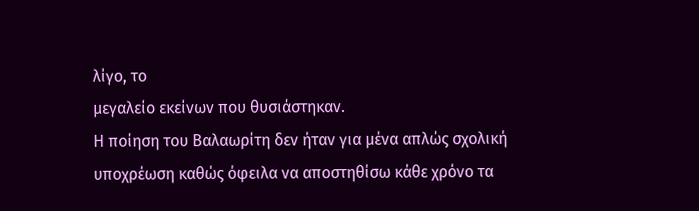λίγο, το
μεγαλείο εκείνων που θυσιάστηκαν.
Η ποίηση του Βαλαωρίτη δεν ήταν για μένα απλώς σχολική
υποχρέωση καθώς όφειλα να αποστηθίσω κάθε χρόνο τα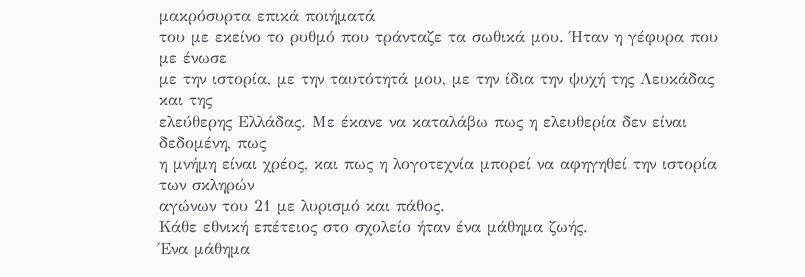μακρόσυρτα επικά ποιήματά
του με εκείνο το ρυθμό που τράνταζε τα σωθικά μου. Ήταν η γέφυρα που με ένωσε
με την ιστορία, με την ταυτότητά μου, με την ίδια την ψυχή της Λευκάδας και της
ελεύθερης Ελλάδας. Με έκανε να καταλάβω πως η ελευθερία δεν είναι δεδομένη, πως
η μνήμη είναι χρέος, και πως η λογοτεχνία μπορεί να αφηγηθεί την ιστορία των σκληρών
αγώνων του 21 με λυρισμό και πάθος.
Κάθε εθνική επέτειος στο σχολείο ήταν ένα μάθημα ζωής.
Ένα μάθημα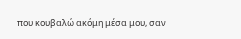που κουβαλώ ακόμη μέσα μου, σαν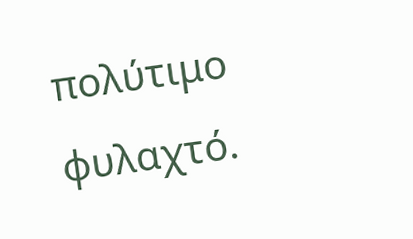πολύτιμο φυλαχτό.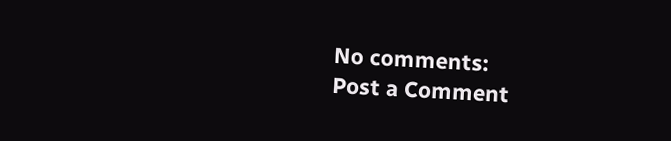No comments:
Post a Comment